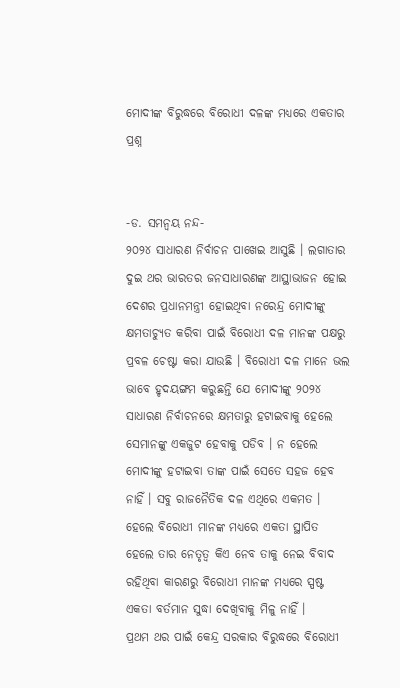ମୋଦୀଙ୍କ ବିରୁଦ୍ଧରେ ବିରୋଧୀ ଦଳଙ୍କ ମଧ୍ୟରେ ଏକତାର ପ୍ରଶ୍ନ


-ଡ. ସମନ୍ୱୟ ନନ୍ଦ-
୨୦୨୪ ସାଧାରଣ ନିର୍ବାଚନ ପାଖେଇ ଆସୁଛି । ଲଗାତାର ଦୁଇ ଥର ଭାରତର ଜନସାଧାରଣଙ୍କ ଆସ୍ଥାଭାଜନ ହୋଇ ଦେଶର ପ୍ରଧାନମନ୍ତ୍ରୀ ହୋଇଥିବା ନରେନ୍ଦ୍ର ମୋଦୀଙ୍କୁ କ୍ଷମତାଚ୍ୟୁତ କରିବା ପାଇଁ ବିରୋଧୀ ଦଳ ମାନଙ୍କ ପକ୍ଷରୁ ପ୍ରବଳ ଚେଷ୍ଟା କରା ଯାଉଛି । ବିରୋଧୀ ଦଳ ମାନେ ଭଲ ଭାବେ ହୃଦୟଙ୍ଗମ କରୁଛନ୍ତି ଯେ ମୋଦୀଙ୍କୁ ୨୦୨୪ ସାଧାରଣ ନିର୍ବାଚନରେ କ୍ଷମତାରୁ ହଟାଇବାକୁ ହେଲେ ସେମାନଙ୍କୁ ଏକଜୁଟ ହେବାକୁ ପଡିବ । ନ ହେଲେ ମୋଦୀଙ୍କୁ ହଟାଇବା ତାଙ୍କ ପାଇଁ ସେତେ ସହଜ ହେବ ନାହିଁ । ସବୁ ରାଜନୈତିକ ଦଳ ଏଥିରେ ଏକମତ । ହେଲେ ବିରୋଧୀ ମାନଙ୍କ ମଧ୍ୟରେ ଏକତା ସ୍ଥାପିତ ହେଲେ ତାର ନେତୃତ୍ୱ କିଏ ନେବ ତାକୁ ନେଇ ବିବାଦ ରହିଥିବା କାରଣରୁ ବିରୋଧୀ ମାନଙ୍କ ମଧ୍ୟରେ ସ୍ପଷ୍ଟ ଏକତା ବର୍ତମାନ ସୁଦ୍ଧା ଦେଖିବାକୁ ମିଳୁ ନାହିଁ ।
ପ୍ରଥମ ଥର ପାଇଁ କେନ୍ଦ୍ର ସରକାର ବିରୁଦ୍ଧରେ ବିରୋଧୀ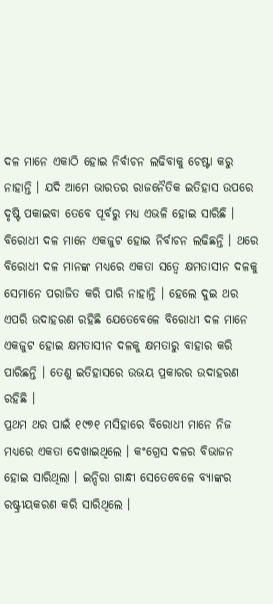ଦଳ ମାନେ ଏକାଠି ହୋଇ ନିର୍ବାଚନ ଲଢିବାକୁ ଚେଷ୍ଟା କରୁ ନାହାନ୍ତି । ଯଦି ଆମେ ଭାରତର ରାଜନୈତିକ ଇତିହାସ ଉପରେ ଦୃଷ୍ଟି ପକାଇବା ତେବେ ପୂର୍ବରୁ ମଧ୍ୟ ଏଭଳି ହୋଇ ସାରିଛି । ବିରୋଧୀ ଦଳ ମାନେ ଏକଜୁଟ ହୋଇ ନିର୍ବାଚନ ଲଢିଛନ୍ତି । ଥରେ ବିରୋଧୀ ଦଳ ମାନଙ୍କ ମଧ୍ୟରେ ଏକତା ସତ୍ୱେ କ୍ଷମତାସୀନ ଦଳକୁ ସେମାନେ ପରାଜିତ କରି ପାରି ନାହାନ୍ତି । ହେଲେ ଦୁଇ ଥର ଏପରି ଉଦାହରଣ ରହିଛି ଯେତେବେଳେ ବିରୋଧୀ ଦଳ ମାନେ ଏକଜୁଟ ହୋଇ କ୍ଷମତାସୀନ ଦଳକୁ କ୍ଷମତାରୁ ବାହାର କରି ପାରିଛନ୍ତି । ତେଣୁ ଇତିହାସରେ ଉଭୟ ପ୍ରକାରର ଉଦାହରଣ ରହିଛି ।
ପ୍ରଥମ ଥର ପାଇଁ ୧୯୭୧ ମସିହାରେ ବିରୋଧୀ ମାନେ ନିଜ ମଧ୍ୟରେ ଏକତା ଦେଖାଇଥିଲେ । କଂଗ୍ରେସ ଦଳର ବିଭାଜନ ହୋଇ ସାରିଥିଲା । ଇନ୍ଦିରା ଗାନ୍ଧୀ ସେତେବେଳେ ବ୍ୟାଙ୍କର ରଷ୍ଟ୍ରୀୟକରଣ କରି ସାରିଥିଲେ ।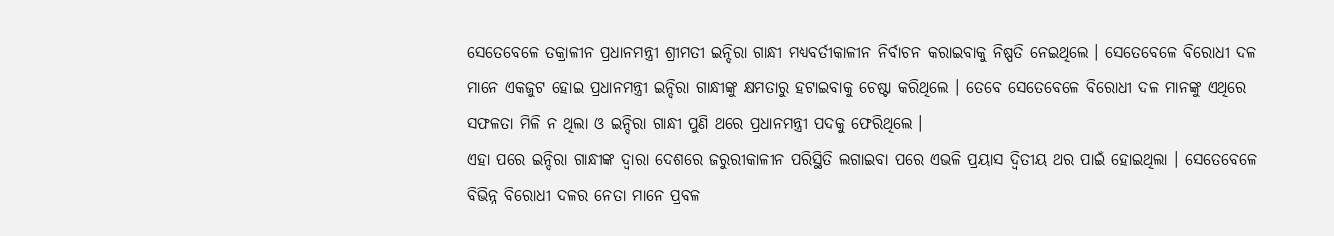ସେତେବେଳେ ତକ୍ରାଳୀନ ପ୍ରଧାନମନ୍ତ୍ରୀ ଶ୍ରୀମତୀ ଇନ୍ଦିରା ଗାନ୍ଧୀ ମଧ୍ୟବର୍ତୀକାଳୀନ ନିର୍ବାଚନ କରାଇବାକୁ ନିଷ୍ପତି ନେଇଥିଲେ । ସେତେବେଳେ ବିରୋଧୀ ଦଳ ମାନେ ଏକଜୁଟ ହୋଇ ପ୍ରଧାନମନ୍ତ୍ରୀ ଇନ୍ଦିରା ଗାନ୍ଧୀଙ୍କୁ କ୍ଷମତାରୁ ହଟାଇବାକୁ ଚେଷ୍ଟା କରିଥିଲେ । ତେବେ ସେତେବେଳେ ବିରୋଧୀ ଦଳ ମାନଙ୍କୁ ଏଥିରେ ସଫଳତା ମିଳି ନ ଥିଲା ଓ ଇନ୍ଦିରା ଗାନ୍ଧୀ ପୁଣି ଥରେ ପ୍ରଧାନମନ୍ତ୍ରୀ ପଦକୁ ଫେରିଥିଲେ ।
ଏହା ପରେ ଇନ୍ଦିରା ଗାନ୍ଧୀଙ୍କ ଦ୍ୱାରା ଦେଶରେ ଜରୁରୀକାଳୀନ ପରିସ୍ଥିତି ଲଗାଇବା ପରେ ଏଭଳି ପ୍ରୟାସ ଦ୍ୱିତୀୟ ଥର ପାଇଁ ହୋଇଥିଲା । ସେତେବେଳେ ବିଭିନ୍ନ ବିରୋଧୀ ଦଳର ନେତା ମାନେ ପ୍ରବଳ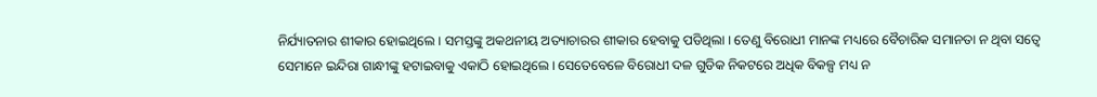ନିର୍ଯ୍ୟାତନାର ଶୀକାର ହୋଇଥିଲେ । ସମସ୍ତଙ୍କୁ ଅକଥନୀୟ ଅତ୍ୟାଚାରର ଶୀକାର ହେବାକୁ ପଡିଥିଲା । ତେଣୁ ବିରୋଧୀ ମାନଙ୍କ ମଧ୍ୟରେ ବୈଚାରିକ ସମାନତା ନ ଥିବା ସତ୍ୱେ ସେମାନେ ଇନ୍ଦିରା ଗାନ୍ଧୀଙ୍କୁ ହଟାଇବାକୁ ଏକାଠି ହୋଇଥିଲେ । ସେତେବେଳେ ବିରୋଧୀ ଦଳ ଗୁଡିକ ନିକଟରେ ଅଧିକ ବିକଳ୍ପ ମଧ୍ୟ ନ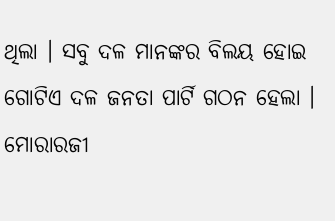ଥିଲା । ସବୁ ଦଳ ମାନଙ୍କର ବିଲୟ ହୋଇ ଗୋଟିଏ ଦଳ ଜନତା ପାର୍ଟି ଗଠନ ହେଲା । ମୋରାରଜୀ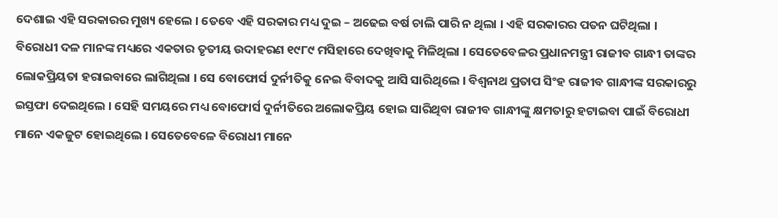ଦେଶାଇ ଏହି ସରକାରର ମୁଖ୍ୟ ହେଲେ । ତେବେ ଏହି ସରକାର ମଧ୍ୟ ଦୁଇ – ଅଢେଇ ବର୍ଷ ଚାଲି ପାରି ନ ଥିଲା । ଏହି ସରକାରର ପତନ ଘଟିଥିଲା ।
ବିରୋଧୀ ଦଳ ମାନଙ୍କ ମଧ୍ୟରେ ଏକତାର ତୃତୀୟ ଉଦାହରଣ ୧୯୮୯ ମସିହାରେ ଦେଖିବାକୁ ମିଳିଥିଲା । ସେତେବେଳର ପ୍ରଧାନମନ୍ତ୍ରୀ ରାଜୀବ ଗାନ୍ଧୀ ତାଙ୍କର ଲୋକପ୍ରିୟତା ହରାଇବାରେ ଲାଗିଥିଲା । ସେ ବୋଫୋର୍ସ ଦୁର୍ନୀତିକୁ ନେଇ ବିବାଦକୁ ଆସି ସାରିଥିଲେ । ବିଶ୍ୱନାଥ ପ୍ରତାପ ସିଂହ ରାଜୀବ ଗାନ୍ଧୀଙ୍କ ସରକାରରୁ ଇସ୍ତଫା ଦେଇଥିଲେ । ସେହି ସମୟରେ ମଧ୍ୟ ବୋଫୋର୍ସ ଦୁର୍ନୀତିରେ ଅଲୋକପ୍ରିୟ ହୋଇ ସାରିଥିବା ରାଜୀବ ଗାନ୍ଧୀଙ୍କୁ କ୍ଷମତାରୁ ହଟାଇବା ପାଇଁ ବିରୋଧୀ ମାନେ ଏକଜୁଟ ହୋଇଥିଲେ । ସେତେବେଳେ ବିରୋଧୀ ମାନେ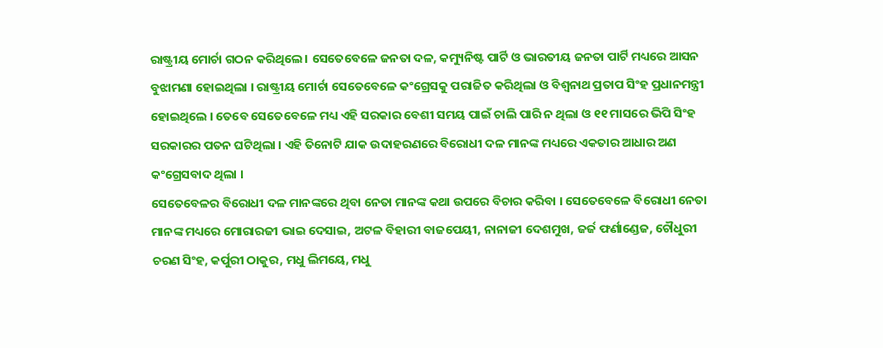ରାଷ୍ଟ୍ରୀୟ ମୋର୍ଚା ଗଠନ କରିଥିଲେ । ସେତେବେଳେ ଜନତା ଦଳ, କମ୍ୟୁନିଷ୍ଟ ପାର୍ଟି ଓ ଭାରତୀୟ ଜନତା ପାର୍ଟି ମଧ୍ୟରେ ଆସନ ବୁଝାମଣା ହୋଇଥିଲା । ରାଷ୍ଟ୍ରୀୟ ମୋର୍ଚା ସେତେବେଳେ କଂଗ୍ରେସକୁ ପରାଜିତ କରିଥିଲା ଓ ବିଶ୍ୱନାଥ ପ୍ରତାପ ସିଂହ ପ୍ରଧାନମନ୍ତ୍ରୀ ହୋଇଥିଲେ । ତେବେ ସେତେବେଳେ ମଧ୍ୟ ଏହି ସରକାର ବେଶୀ ସମୟ ପାଇଁ ଚାଲି ପାରି ନ ଥିଲା ଓ ୧୧ ମାସରେ ଭିପି ସିଂହ ସରକାରର ପତନ ଘଟିଥିଲା । ଏହି ତିନୋଟି ଯାକ ଉଦାହରଣରେ ବିରୋଧୀ ଦଳ ମାନଙ୍କ ମଧ୍ୟରେ ଏକତାର ଆଧାର ଅଣ କଂଗ୍ରେସବାଦ ଥିଲା ।
ସେତେବେଳର ବିରୋଧୀ ଦଳ ମାନଙ୍କରେ ଥିବା ନେତା ମାନଙ୍କ କଥା ଉପରେ ବିଚାର କରିବା । ସେତେବେଳେ ବିରୋଧୀ ନେତା ମାନଙ୍କ ମଧ୍ୟରେ ମୋରାରଜୀ ଭାଇ ଦେସାଇ, ଅଟଳ ବିହାରୀ ବାଜପେୟୀ, ନାନାଜୀ ଦେଶମୁଖ, ଜର୍ଜ ଫର୍ଣାଣ୍ଡେଜ, ଚୌଧୁରୀ ଚରଣ ସିଂହ, କର୍ପୁରୀ ଠାକୁର, ମଧୁ ଲିମୟେ, ମଧୁ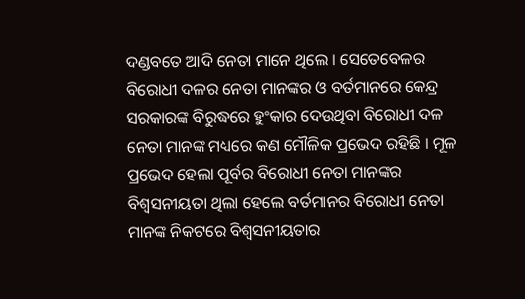ଦଣ୍ଡବତେ ଆଦି ନେତା ମାନେ ଥିଲେ । ସେତେବେଳର ବିରୋଧୀ ଦଳର ନେତା ମାନଙ୍କର ଓ ବର୍ତମାନରେ କେନ୍ଦ୍ର ସରକାରଙ୍କ ବିରୁଦ୍ଧରେ ହୁଂକାର ଦେଉଥିବା ବିରୋଧୀ ଦଳ ନେତା ମାନଙ୍କ ମଧ୍ୟରେ କଣ ମୌଳିକ ପ୍ରଭେଦ ରହିଛି । ମୂଳ ପ୍ରଭେଦ ହେଲା ପୂର୍ବର ବିରୋଧୀ ନେତା ମାନଙ୍କର ବିଶ୍ୱସନୀୟତା ଥିଲା ହେଲେ ବର୍ତମାନର ବିରୋଧୀ ନେତା ମାନଙ୍କ ନିକଟରେ ବିଶ୍ୱସନୀୟତାର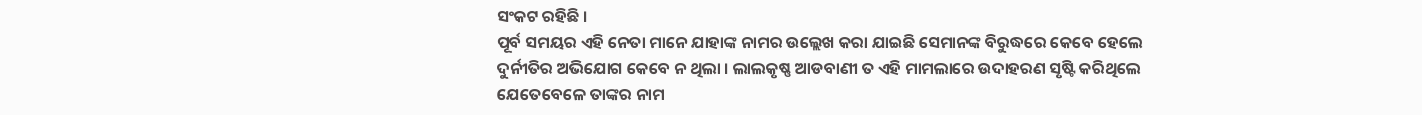ସଂକଟ ରହିଛି ।
ପୂର୍ବ ସମୟର ଏହି ନେତା ମାନେ ଯାହାଙ୍କ ନାମର ଉଲ୍ଲେଖ କରା ଯାଇଛି ସେମାନଙ୍କ ବିରୁଦ୍ଧରେ କେବେ ହେଲେ ଦୁର୍ନୀତିର ଅଭିଯୋଗ କେବେ ନ ଥିଲା । ଲାଲକୃଷ୍ଣ ଆଡବାଣୀ ତ ଏହି ମାମଲାରେ ଉଦାହରଣ ସୃଷ୍ଟି କରିଥିଲେ ଯେତେବେଳେ ତାଙ୍କର ନାମ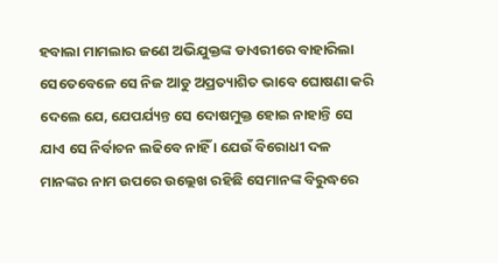ହବାଲା ମାମଲାର ଜଣେ ଅଭିଯୁକ୍ତଙ୍କ ଡାଏରୀରେ ବାହାରିଲା ସେତେବେଳେ ସେ ନିଜ ଆଡୁ ଅପ୍ରତ୍ୟାଶିତ ଭାବେ ଘୋଷଣା କରି ଦେଲେ ଯେ, ଯେପର୍ଯ୍ୟନ୍ତ ସେ ଦୋଷମୁକ୍ତ ହୋଇ ନାହାନ୍ତି ସେ ଯାଏ ସେ ନିର୍ବାଚନ ଲଢିବେ ନାହିଁ । ଯେଉଁ ବିରୋଧୀ ଦଳ ମାନଙ୍କର ନାମ ଉପରେ ଉଲ୍ଲେଖ ରହିଛି ସେମାନଙ୍କ ବିରୁଦ୍ଧରେ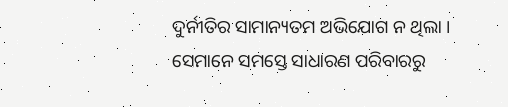ଦୁର୍ନୀତିର ସାମାନ୍ୟତମ ଅଭିଯୋଗ ନ ଥିଲା । ସେମାନେ ସମସ୍ତେ ସାଧାରଣ ପରିବାରରୁ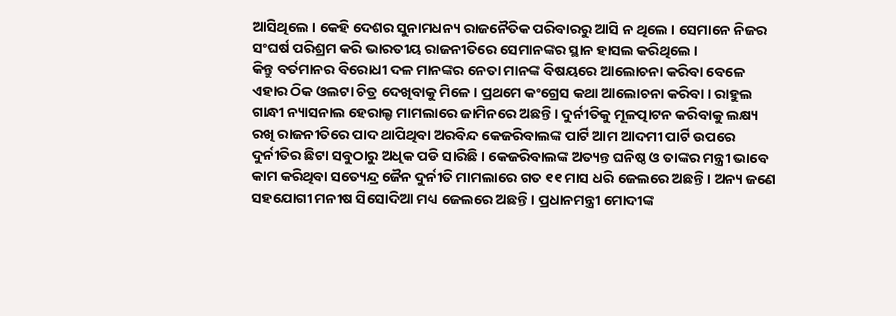ଆସିଥିଲେ । କେହି ଦେଶର ସୁନାମଧନ୍ୟ ରାଜନୈତିକ ପରିବାରରୁ ଆସି ନ ଥିଲେ । ସେମାନେ ନିଜର ସଂଘର୍ଷ ପରିଶ୍ରମ କରି ଭାରତୀୟ ରାଜନୀତିରେ ସେମାନଙ୍କର ସ୍ଥାନ ହାସଲ କରିଥିଲେ ।
କିନ୍ତୁ ବର୍ତମାନର ବିରୋଧୀ ଦଳ ମାନଙ୍କର ନେତା ମାନଙ୍କ ବିଷୟରେ ଆଲୋଚନା କରିବା ବେଳେ ଏହାର ଠିକ ଓଲଟା ଚିତ୍ର ଦେଖିବାକୁ ମିଳେ । ପ୍ରଥମେ କଂଗ୍ରେସ କଥା ଆଲୋଚନା କରିବା । ରାହୁଲ ଗାନ୍ଧୀ ନ୍ୟାସନାଲ ହେରାଲ୍ଡ ମାମଲାରେ ଜାମିନରେ ଅଛନ୍ତି । ଦୁର୍ନୀତିକୁ ମୂଳତ୍ପାଟନ କରିବାକୁ ଲକ୍ଷ୍ୟ ରଖି ରାଜନୀତିରେ ପାଦ ଥାପିଥିବା ଅରବିନ୍ଦ କେଜରିବାଲଙ୍କ ପାର୍ଟି ଆମ ଆଦମୀ ପାର୍ଟି ଉପରେ ଦୁର୍ନୀତିର ଛିଟା ସବୁଠାରୁ ଅଧିକ ପଡି ସାରିଛି । କେଜରିବାଲଙ୍କ ଅତ୍ୟନ୍ତ ଘନିଷ୍ଠ ଓ ତାଙ୍କର ମନ୍ତ୍ରୀ ଭାବେ କାମ କରିଥିବା ସତ୍ୟେନ୍ଦ୍ର ଜୈନ ଦୁର୍ନୀତି ମାମଲାରେ ଗତ ୧୧ ମାସ ଧରି ଜେଲରେ ଅଛନ୍ତି । ଅନ୍ୟ ଜଣେ ସହଯୋଗୀ ମନୀଷ ସିସୋଦିଆ ମଧ୍ୟ ଜେଲରେ ଅଛନ୍ତି । ପ୍ରଧାନମନ୍ତ୍ରୀ ମୋଦୀଙ୍କ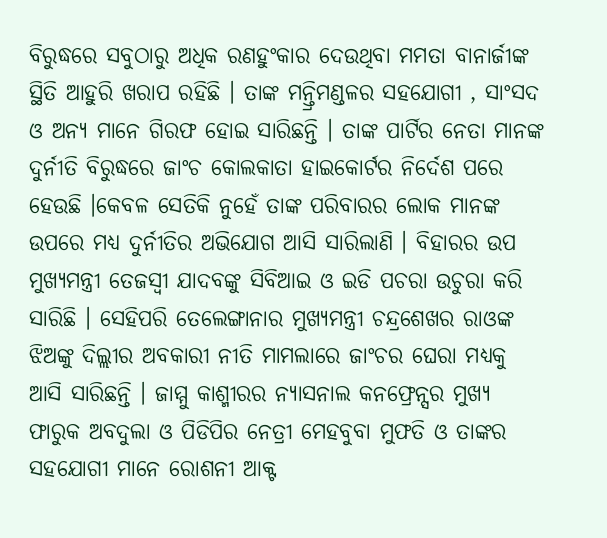ବିରୁଦ୍ଧରେ ସବୁଠାରୁ ଅଧିକ ରଣହୁଂକାର ଦେଉଥିବା ମମତା ବାନାର୍ଜୀଙ୍କ ସ୍ଥିତି ଆହୁରି ଖରାପ ରହିଛି । ତାଙ୍କ ମନ୍ତ୍ରିମଣ୍ଡଳର ସହଯୋଗୀ , ସାଂସଦ ଓ ଅନ୍ୟ ମାନେ ଗିରଫ ହୋଇ ସାରିଛନ୍ତି । ତାଙ୍କ ପାର୍ଟିର ନେତା ମାନଙ୍କ ଦୁର୍ନୀତି ବିରୁଦ୍ଧରେ ଜାଂଚ କୋଲକାତା ହାଇକୋର୍ଟର ନିର୍ଦେଶ ପରେ ହେଉଛି ।କେବଳ ସେତିକି ନୁହେଁ ତାଙ୍କ ପରିବାରର ଲୋକ ମାନଙ୍କ ଉପରେ ମଧ୍ୟ ଦୁର୍ନୀତିର ଅଭିଯୋଗ ଆସି ସାରିଲାଣି । ବିହାରର ଉପ ମୁଖ୍ୟମନ୍ତ୍ରୀ ତେଜସ୍ୱୀ ଯାଦବଙ୍କୁ ସିବିଆଇ ଓ ଇଡି ପଚରା ଉଚୁରା କରି ସାରିଛି । ସେହିପରି ତେଲେଙ୍ଗାନାର ମୁଖ୍ୟମନ୍ତ୍ରୀ ଚନ୍ଦ୍ରଶେଖର ରାଓଙ୍କ ଝିଅଙ୍କୁ ଦିଲ୍ଲୀର ଅବକାରୀ ନୀତି ମାମଲାରେ ଜାଂଚର ଘେରା ମଧ୍ୟକୁ ଆସି ସାରିଛନ୍ତି । ଜାମ୍ମୁ କାଶ୍ମୀରର ନ୍ୟାସନାଲ କନଫ୍ରେନ୍ସର ମୁଖ୍ୟ ଫାରୁକ ଅବଦୁଲା ଓ ପିଡିପିର ନେତ୍ରୀ ମେହବୁବା ମୁଫତି ଓ ତାଙ୍କର ସହଯୋଗୀ ମାନେ ରୋଶନୀ ଆକ୍ଟ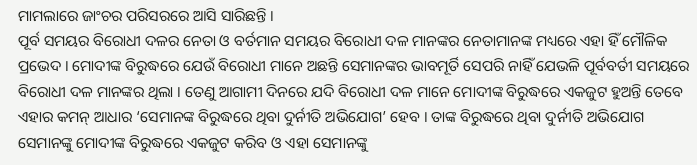ମାମଲାରେ ଜାଂଚର ପରିସରରେ ଆସି ସାରିଛନ୍ତି ।
ପୂର୍ବ ସମୟର ବିରୋଧୀ ଦଳର ନେତା ଓ ବର୍ତମାନ ସମୟର ବିରୋଧୀ ଦଳ ମାନଙ୍କର ନେତାମାନଙ୍କ ମଧ୍ୟରେ ଏହା ହିଁ ମୌଳିକ ପ୍ରଭେଦ । ମୋଦୀଙ୍କ ବିରୁଦ୍ଧରେ ଯେଉଁ ବିରୋଧୀ ମାନେ ଅଛନ୍ତି ସେମାନଙ୍କର ଭାବମୂର୍ତି ସେପରି ନାହିଁ ଯେଭଳି ପୂର୍ବବର୍ତୀ ସମୟରେ ବିରୋଧୀ ଦଳ ମାନଙ୍କର ଥିଲା । ତେଣୁ ଆଗାମୀ ଦିନରେ ଯଦି ବିରୋଧୀ ଦଳ ମାନେ ମୋଦୀଙ୍କ ବିରୁଦ୍ଧରେ ଏକଜୁଟ ହୁଅନ୍ତି ତେବେ ଏହାର କମନ୍ ଆଧାର ‘ସେମାନଙ୍କ ବିରୁଦ୍ଧରେ ଥିବା ଦୁର୍ନୀତି ଅଭିଯୋଗ’ ହେବ । ତାଙ୍କ ବିରୁଦ୍ଧରେ ଥିବା ଦୁର୍ନୀତି ଅଭିଯୋଗ ସେମାନଙ୍କୁ ମୋଦୀଙ୍କ ବିରୁଦ୍ଧରେ ଏକଜୁଟ କରିବ ଓ ଏହା ସେମାନଙ୍କୁ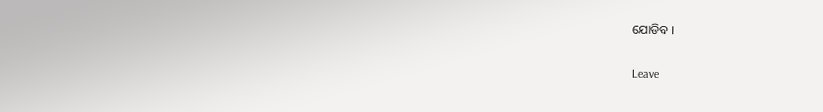ଯୋଡିବ ।

Leave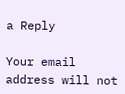a Reply

Your email address will not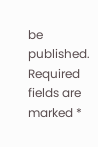be published. Required fields are marked *